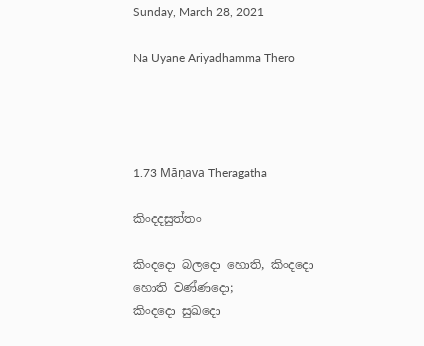Sunday, March 28, 2021

Na Uyane Ariyadhamma Thero




1.73 Māṇava Theragatha

කිංදදසුත්තං

කිංදදො බලදො හොති, කිංදදො හොති වණ්ණදො;
කිංදදො සුඛදො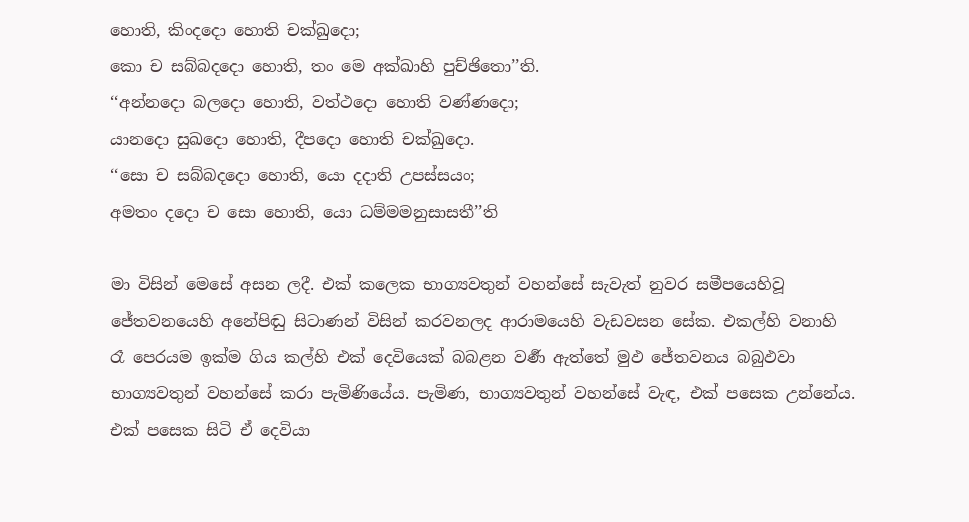හොති, කිංදදො හොති චක්ඛුදො;
කො ච සබ්බදදො හොති, තං මෙ අක්ඛාහි පුච්ඡිතො’’ති.
‘‘අන්නදො බලදො හොති, වත්ථදො හොති වණ්ණදො;
යානදො සුඛදො හොති, දීපදො හොති චක්ඛුදො.
‘‘සො ච සබ්බදදො හොති, යො දදාති උපස්සයං;
අමතං දදො ච සො හොති, යො ධම්මමනුසාසතී’’ති

මා විසින් මෙසේ අසන ලදී. එක් කලෙක භාග්‍යවතුන් වහන්සේ සැවැත් නුවර සමීපයෙහිවූ ජේතවනයෙහි අනේපිඬු සිටාණන් විසින් කරවනලද ආරාමයෙහි වැඩවසන සේක. එකල්හි වනාහි රෑ පෙරයම ඉක්ම ගිය කල්හි එක් දෙවියෙක් බබළන වර්‍ණ ඇත්තේ මුඵ ජේතවනය බබුඵවා භාග්‍යවතුන් වහන්සේ කරා පැමිණියේය. පැමිණ, භාග්‍යවතුන් වහන්සේ වැඳ, එක් පසෙක උන්නේය. එක් පසෙක සිටි ඒ දෙවියා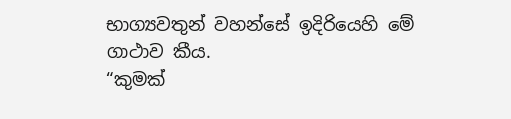භාග්‍යවතුන් වහන්සේ ඉදිරියෙහි මේ ගාථාව කීය.
“කුමක්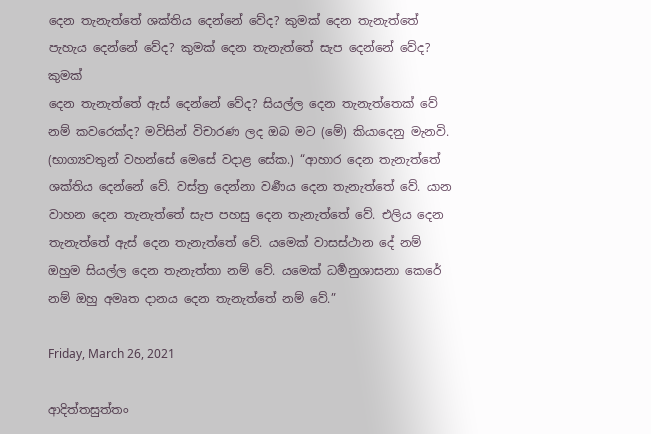දෙන තැනැත්තේ ශක්තිය දෙන්නේ වේද? කුමක් දෙන තැනැත්තේ පැහැය දෙන්නේ වේද? කුමක් දෙන තැනැත්තේ සැප දෙන්නේ වේද? කුමක්
දෙන තැනැත්තේ ඇස් දෙන්නේ වේද? සියල්ල දෙන තැනැත්තෙක් වේ නම් කවරෙක්ද? මවිසින් විචාරණ ලද ඔබ මට (මේ) කියාදෙනු මැනවි.
(භාග්‍යවතුන් වහන්සේ මෙසේ වදාළ සේක.) “ආහාර දෙන තැනැත්තේ ශක්තිය දෙන්නේ වේ. වස්ත්‍ර දෙන්නා වර්‍ණය දෙන තැනැත්තේ වේ. යාන වාහන දෙන තැනැත්තේ සැප පහසු දෙන තැනැත්තේ වේ. එලිය දෙන තැනැත්තේ ඇස් දෙන තැනැත්තේ වේ. යමෙක් වාසස්ථාන දේ නම් ඔහුම සියල්ල දෙන තැනැත්තා නම් වේ. යමෙක් ධර්‍මනුශාසනා කෙරේ නම් ඔහු අමෘත දානය දෙන තැනැත්තේ නම් වේ.”

Friday, March 26, 2021

ආදිත්තසුත්තං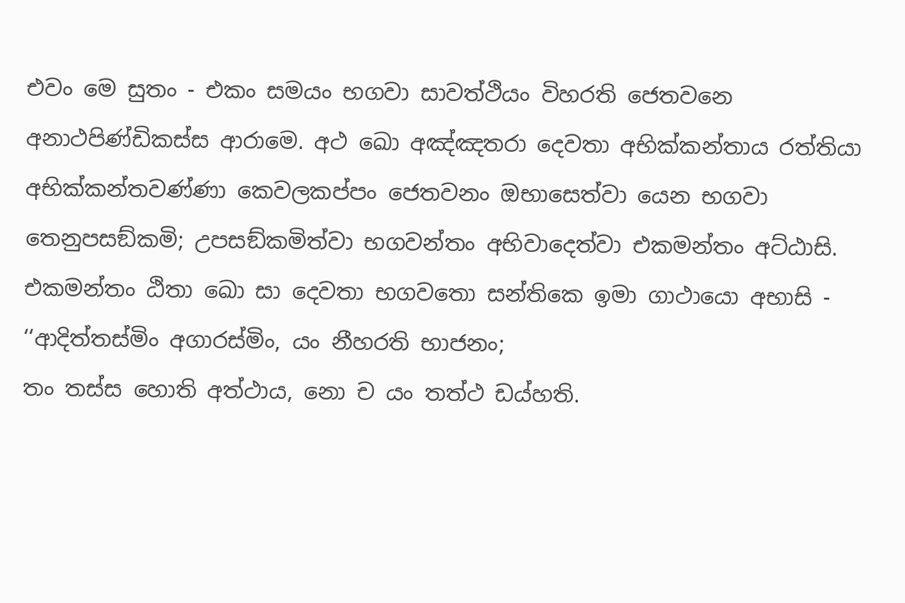එවං මෙ සුතං - එකං සමයං භගවා සාවත්ථියං විහරති ජෙතවනෙ අනාථපිණ්ඩිකස්ස ආරාමෙ. අථ ඛො අඤ්ඤතරා දෙවතා අභික්කන්තාය රත්තියා අභික්කන්තවණ්ණා කෙවලකප්පං ජෙතවනං ඔභාසෙත්වා යෙන භගවා තෙනුපසඞ්කමි; උපසඞ්කමිත්වා භගවන්තං අභිවාදෙත්වා එකමන්තං අට්ඨාසි. එකමන්තං ඨිතා ඛො සා දෙවතා භගවතො සන්තිකෙ ඉමා ගාථායො අභාසි -
‘‘ආදිත්තස්මිං අගාරස්මිං, යං නීහරති භාජනං;
තං තස්ස හොති අත්ථාය, නො ච යං තත්ථ ඩය්හති.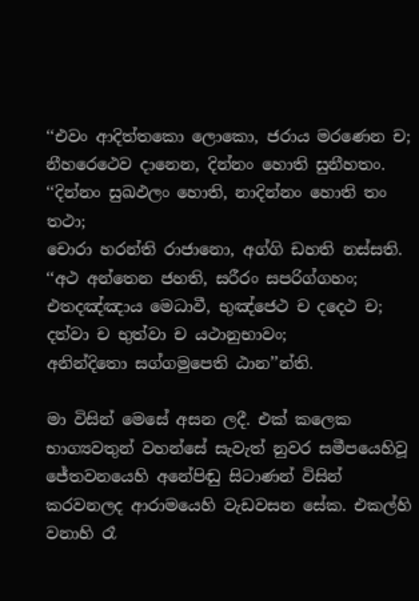‘‘එවං ආදිත්තකො ලොකො, ජරාය මරණෙන ච;
නීහරෙථෙව දානෙන, දින්නං හොති සුනීහතං.
‘‘දින්නං සුඛඵලං හොති, නාදින්නං හොති තං තථා;
චොරා හරන්ති රාජානො, අග්ගි ඩහති නස්සති.
‘‘අථ අන්තෙන ජහති, සරීරං සපරිග්ගහං;
එතදඤ්ඤාය මෙධාවී, භුඤ්ජෙථ ච දදෙථ ච;
දත්වා ච භුත්වා ච යථානුභාවං;
අනින්දිතො සග්ගමුපෙති ඨාන’’න්ති.

මා විසින් මෙසේ අසන ලදී. එක් කලෙක භාග්‍යවතුන් වහන්සේ සැවැත් නුවර සමීපයෙහිවූ ජේතවනයෙහි අනේපිඬු සිටාණන් විසින් කරවනලද ආරාමයෙහි වැඩවසන සේක. එකල්හි වනාහි රෑ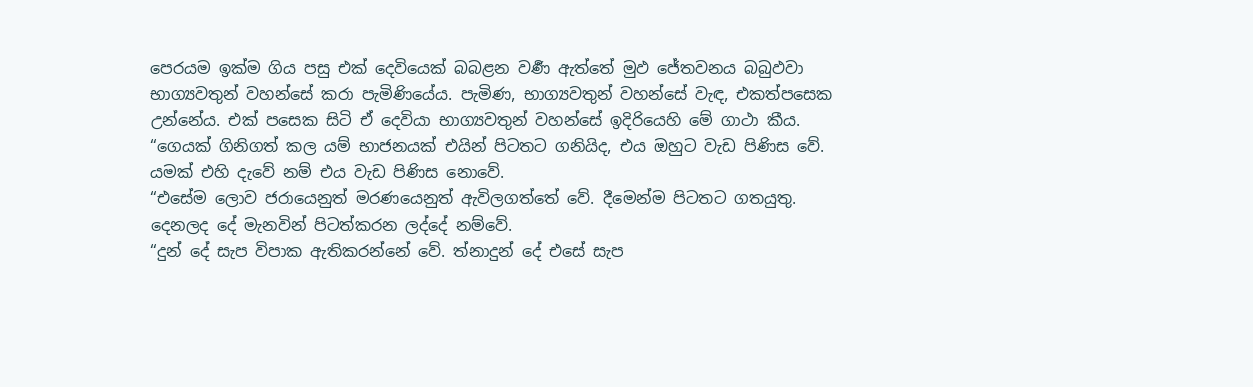පෙරයම ඉක්ම ගිය පසු එක් දෙවියෙක් බබළන වර්‍ණ ඇත්තේ මුඵ ජේතවනය බබුඵවා භාග්‍යවතුන් වහන්සේ කරා පැමිණියේය. පැමිණ, භාග්‍යවතුන් වහන්සේ වැඳ, එකත්පසෙක උන්නේය. එක් පසෙක සිටි ඒ දෙවියා භාග්‍යවතුන් වහන්සේ ඉදිරියෙහි මේ ගාථා කීය.
“ගෙයක් ගිනිගත් කල යම් භාජනයක් එයින් පිටතට ගනියිද, එය ඔහුට වැඩ පිණිස වේ. යමක් එහි දැවේ නම් එය වැඩ පිණිස නොවේ.
“එසේම ලොව ජරායෙනුත් මරණයෙනුත් ඇවිලගත්තේ වේ. දීමෙන්ම පිටතට ගතයුතු. දෙනලද දේ මැනවින් පිටත්කරන ලද්දේ නම්වේ.
“දුන් දේ සැප විපාක ඇතිකරන්නේ වේ. ත්‍නාදුන් දේ එසේ සැප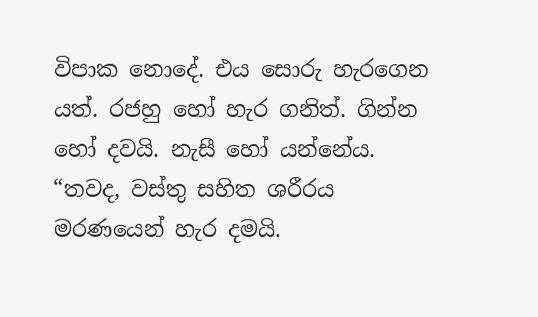විපාක නොදේ. එය සොරු හැරගෙන යත්. රජහු හෝ හැර ගනිත්. ගින්න හෝ දවයි. නැසී හෝ යන්නේය.
“තවද, වස්තු සහිත ශරීරය මරණයෙන් හැර දමයි.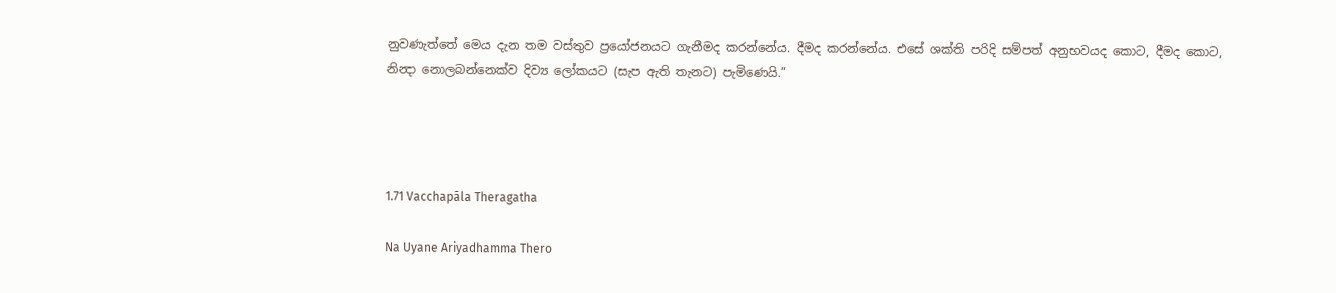නුවණැත්තේ මෙය දැන තම වස්තුව ප්‍රයෝජනයට ගැනීමද කරන්නේය. දීමද කරන්නේය. එසේ ශක්ති පරිදි සම්පත් අනුභවයද කොට, දීමද කොට, නින්‍දා නොලබන්නෙක්ව දිව්‍ය ලෝකයට (සැප ඇති තැනට) පැමිණෙයි.”




1.71 Vacchapāla Theragatha

Na Uyane Ariyadhamma Thero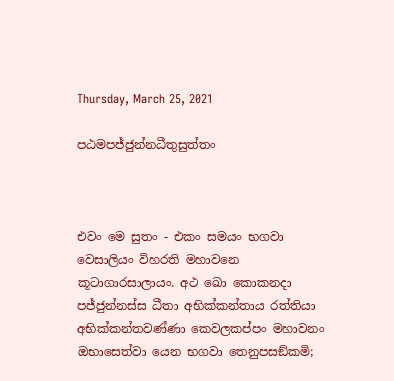Thursday, March 25, 2021

පඨමපජ්ජුන්නධීතුසුත්තං



එවං මෙ සුතං - එකං සමයං භගවා වෙසාලියං විහරති මහාවනෙ කූටාගාරසාලායං. අථ ඛො කොකනදා පජ්ජුන්නස්ස ධීතා අභික්කන්තාය රත්තියා අභික්කන්තවණ්ණා කෙවලකප්පං මහාවනං ඔභාසෙත්වා යෙන භගවා තෙනුපසඞ්කමි;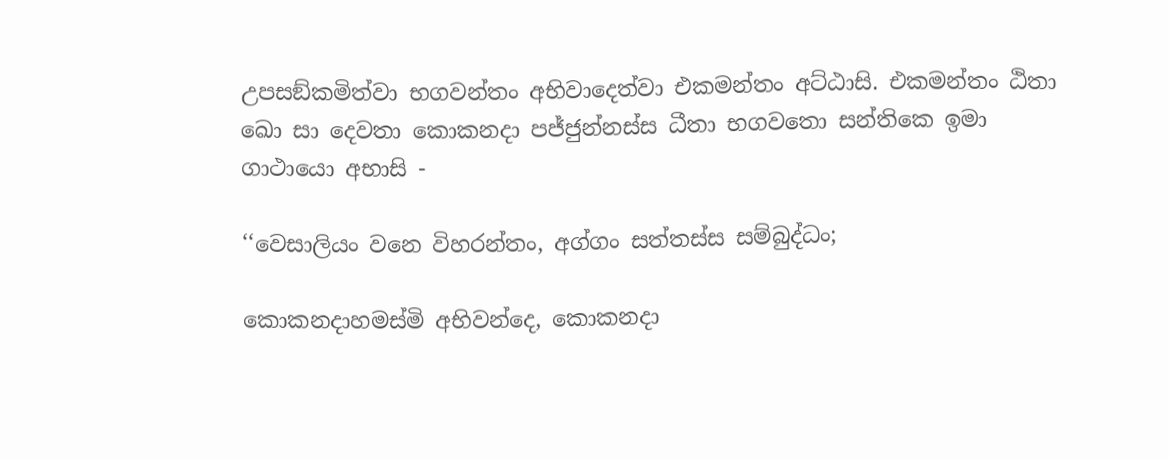උපසඞ්කමිත්වා භගවන්තං අභිවාදෙත්වා එකමන්තං අට්ඨාසි. එකමන්තං ඨිතා ඛො සා දෙවතා කොකනදා පජ්ජුන්නස්ස ධීතා භගවතො සන්තිකෙ ඉමා ගාථායො අභාසි -

‘‘වෙසාලියං වනෙ විහරන්තං, අග්ගං සත්තස්ස සම්බුද්ධං;

කොකනදාහමස්මි අභිවන්දෙ, කොකනදා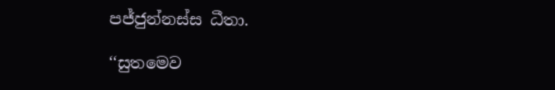පජ්ජුන්නස්ස ධීතා.

‘‘සුතමෙව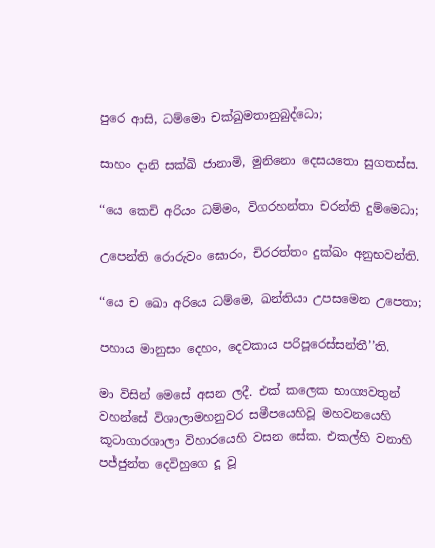පුරෙ ආසි, ධම්මො චක්ඛුමතානුබුද්ධො;

සාහං දානි සක්ඛි ජානාමි, මුනිනො දෙසයතො සුගතස්ස.

‘‘යෙ කෙචි අරියං ධම්මං, විගරහන්තා චරන්ති දුම්මෙධා;

උපෙන්ති රොරුවං ඝොරං, චිරරත්තං දුක්ඛං අනුභවන්ති.

‘‘යෙ ච ඛො අරියෙ ධම්මෙ, ඛන්තියා උපසමෙන උපෙතා;

පහාය මානුසං දෙහං, දෙවකාය පරිපූරෙස්සන්තී’’ති.

මා විසින් මෙසේ අසන ලදී. එක් කලෙක භාග්‍යවතුන් වහන්සේ විශාලාමහනුවර සමීපයෙහිවූ මහවනයෙහි කූටාගාරශාලා විහාරයෙහි වසන සේක. එකල්හි වනාහි පජ්ජුන්ත දෙවිහුගෙ දූ වූ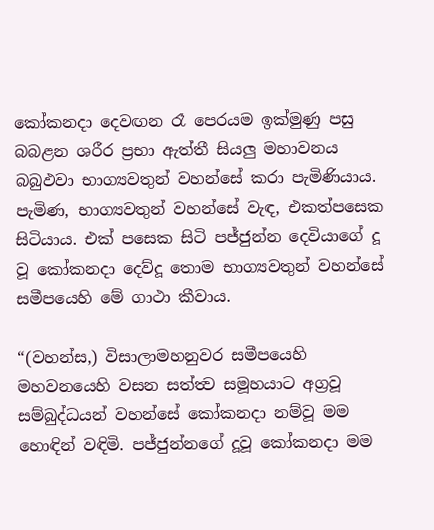කෝකනදා දෙවඟන රෑ පෙරයම ඉක්මුණු පසු බබළන ශරීර ප්‍රභා ඇත්තී සියලු මහාවනය බබුඵවා භාග්‍යවතුන් වහන්සේ කරා පැමිණියාය. පැමිණ, භාග්‍යවතුන් වහන්සේ වැඳ, එකත්පසෙක සිටියාය. එක් පසෙක සිටි පජ්ජුන්න දෙවියාගේ දූ වූ කෝකනදා දෙව්දූ තොම භාග්‍යවතුන් වහන්සේ සමීපයෙහි මේ ගාථා කීවාය.

“(වහන්ස,) විසාලාමහනුවර සමීපයෙහි මහවනයෙහි වසන සත්ත්‍ව සමූහයාට අග්‍රවූ සම්බුද්ධයන් වහන්සේ කෝකනදා නම්වූ මම හොඳින් වඳිමි. පජ්ජුන්නගේ දූවූ කෝකනදා මම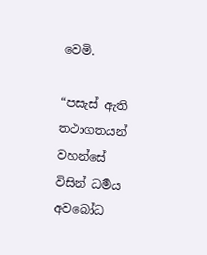වෙමි.

“පසැස් ඇති තථාගතයන් වහන්සේ විසින් ධර්‍මය අවබෝධ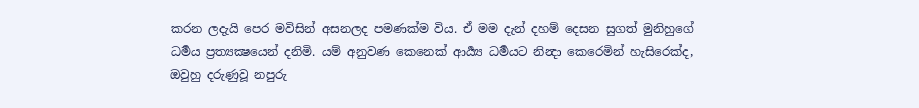කරන ලදැයි පෙර මවිසින් අසනලද පමණක්ම විය. ඒ මම දැන් දහම් දෙසන සුගත් මුනිහුගේ ධර්‍මය ප්‍රත්‍යක්‍ෂයෙන් දනිමි. යම් අනුවණ කෙනෙක් ආර්‍ය්‍ය ධර්‍මයට නින්‍දා කෙරෙමින් හැසිරෙක්ද, ඔවුහු දරුණුවූ නපුරු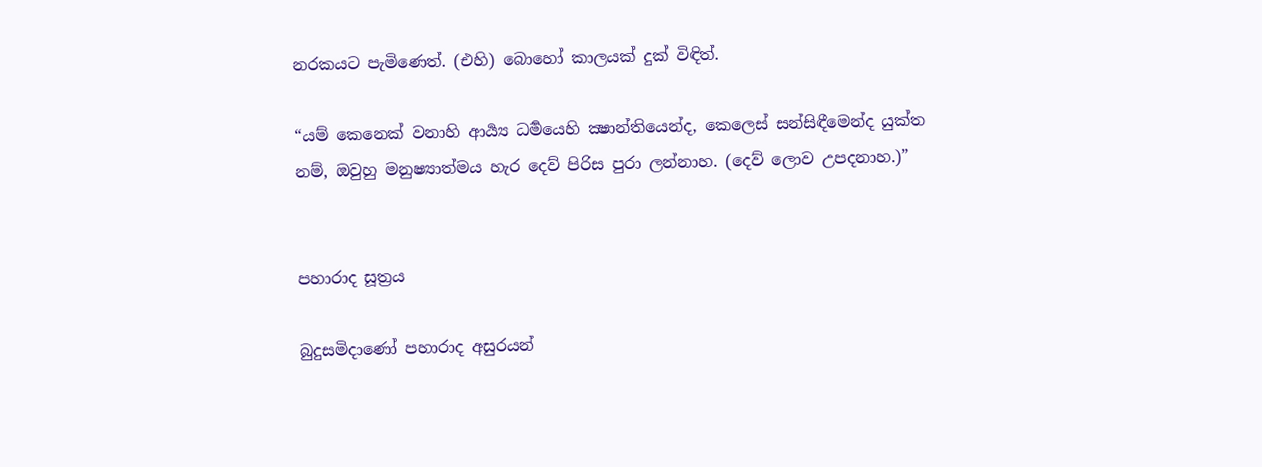නරකයට පැමිණෙත්. (එහි) බොහෝ කාලයක් දුක් විඳිත්.

“යම් කෙනෙක් වනාහි ආර්‍ය්‍ය ධර්‍මයෙහි ක්‍ෂාන්තියෙන්ද, කෙලෙස් සන්සිඳීමෙන්ද යුක්ත නම්, ඔවුහු මනුෂ්‍යාත්මය හැර දෙව් පිරිස පුරා ලන්නාහ. (දෙව් ලොව උපදනාහ.)”


පහාරාද සූත්‍රය

බුදුසමිදාණෝ පහාරාද අසුරයන්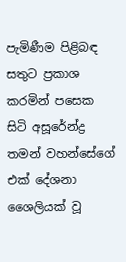පැමිණීම පිළිබඳ සතුට ප්‍රකාශ කරමින් පසෙක සිටි අසූරේන්ද්‍ර තමන් වහන්සේගේ එක් දේශනා ශෛලියක් වූ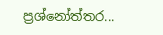ප්‍රශ්නෝත්තර...